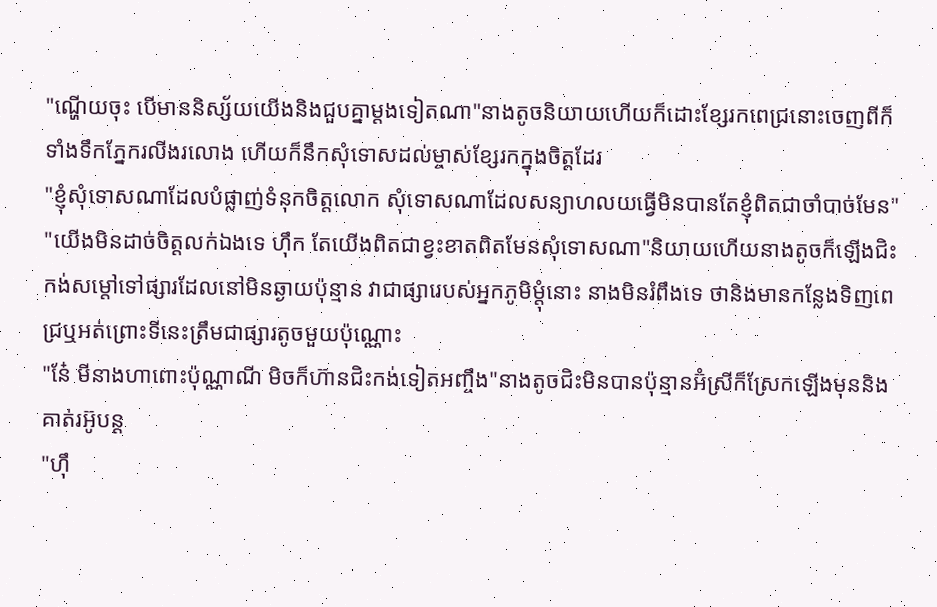"ណ្ហើយចុះ បើមាននិស្ស័យយើងនិងជួបគ្នាម្តងទៀតណា"នាងតូចនិយាយហើយក៏ដោះខ្សែរកពេជ្រនោះចេញពីក៏ ទាំងទឹកភ្នែករលីងរលោង ហើយក៏នឹកសុំទោសដល់ម្ចាស់ខ្សែរកក្នុងចិត្តដែរ
"ខ្ញុំសុំទោសណាដែលបំផ្លាញ់ទំនុកចិត្តលោក សុំទោសណាដែលសន្យាហលយធ្វើមិនបានតែខ្ញុំពិតជាចាំបាច់មែន"
"យើងមិនដាច់ចិត្តលក់ឯងទេ ហុឹក តែយើងពិតជាខ្វះខាតពិតមែនសុំទោសណា"និយាយហើយនាងតូចក៏ឡើងជិះកង់សម្តៅទៅផ្សារដែលនៅមិនឆ្ងាយប៉ុន្មាន វាជាផ្សារេបស់អ្នកភូមិម្តុំនោះ នាងមិនរំពឹងទេ ថានិងមានកន្លែងទិញពេជ្រឬអត់ព្រោះទីនេះត្រឹមជាផ្សារតូចមួយប៉ុណ្ណោះ
"នែ៎ មីនាងហាពោះប៉ុណ្ណាណី មិចក៏ហ៊ានជិះកង់ទៀតអញ្ចឹង"នាងតូចជិះមិនបានប៉ុន្មានអ៊ំស្រីក៏ស្រែកឡើងមុននិងគាត់រអ៊ូបន្ត
"ហុឹ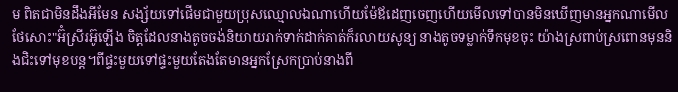ម ពិតជាមិនដឹងអីមែន សង្ស័យទៅផើមជាមួយប្រុសឈ្មោលឯណាហើយម៉ែឪដេញចេញហើយមើលទៅបានមិនឃើញមានអ្នកណាមើលថែសោះ"អ៊ំស្រីរអ៊ូឡើង ចិត្តដែលនាងតូចចង់និយាយរាក់ទាក់ដាក់គាត់ក៏រលាយសូន្យ នាងតូចទម្លាក់ទឹកមុខចុះ យ៉ាងស្រពាប់ស្រពោនមុននិងជិះទៅមុខបន្ត។ពីផ្ទះមួយទៅផ្ទះមួយតែងតែមានអ្នកស្រែកប្រាប់នាងពី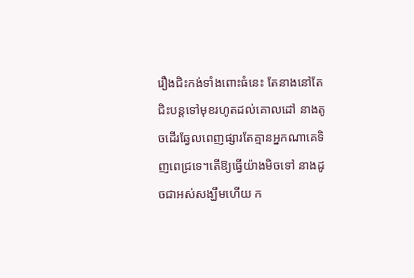រឿងជិះកង់ទាំងពោះធំនេះ តែនាងនៅតែជិះបន្តទៅមុខរហូតដល់គោលដៅ នាងតូចដើរឆ្វែលពេញផ្សារតែគ្មានអ្នកណាគេទិញពេជ្រទេ។តើឱ្យធ្វើយ៉ាងមិចទៅ នាងដូចជាអស់សង្ឃឹមហើយ ក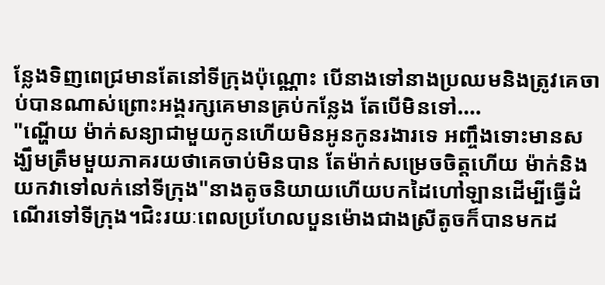ន្លែងទិញពេជ្រមានតែនៅទីក្រុងប៉ុណ្ណោះ បើនាងទៅនាងប្រឈមនិងត្រូវគេចាប់បានណាស់ព្រោះអង្គរក្សគេមានគ្រប់កន្លែង តែបើមិនទៅ....
"ណ្ហើយ ម៉ាក់សន្យាជាមួយកូនហើយមិនអូនកូនរងារទេ អញ្ចឹងទោះមានសង្ឃឹមត្រឹមមួយភាគរយថាគេចាប់មិនបាន តែម៉ាក់សម្រេចចិត្តហើយ ម៉ាក់និងយកវាទៅលក់នៅទីក្រុង"នាងតូចនិយាយហើយបកដៃហៅឡានដើម្បីធ្វើដំណើរទៅទីក្រុង។ជិះរយៈពេលប្រហែលបួនម៉ោងជាងស្រីតូចក៏បានមកដ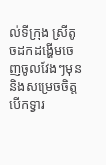ល់ទីក្រុង ស្រីតូចដកដង្ហើមចេញចូលវែងៗមុននិងសម្រេចចិត្តបើកទ្វារ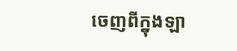ចេញពីក្នុងឡា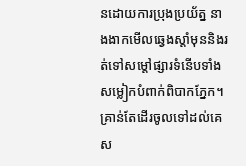នដោយការប្រុងប្រយ័ត្ន នាងងាកមើលឆ្វេងស្តាំមុននិងរត់ទៅសម្តៅផ្សារទំនើបទាំងសម្លៀកបំពាក់ពិបាកភ្នែក។គ្រាន់តែដើរចូលទៅដល់គេស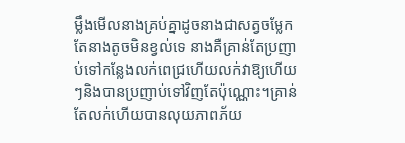ម្លឹងមើលនាងគ្រប់គ្នាដូចនាងជាសត្វចម្លែក តែនាងតូចមិនខ្វល់ទេ នាងគឺគ្រាន់តែប្រញាប់ទៅកន្លែងលក់ពេជ្រហើយលក់វាឱ្យហើយៗនិងបានប្រញាប់ទៅវិញតែប៉ុណ្ណោះ។គ្រាន់តែលក់ហើយបានលុយភាពភ័យ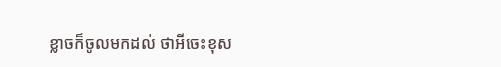ខ្លាចក៏ចូលមកដល់ ថាអីចេះខុស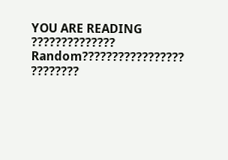YOU ARE READING
??????????????
Random????????????????? ????????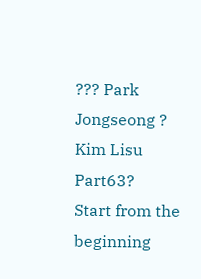??? Park Jongseong ? Kim Lisu
Part63?
Start from the beginning